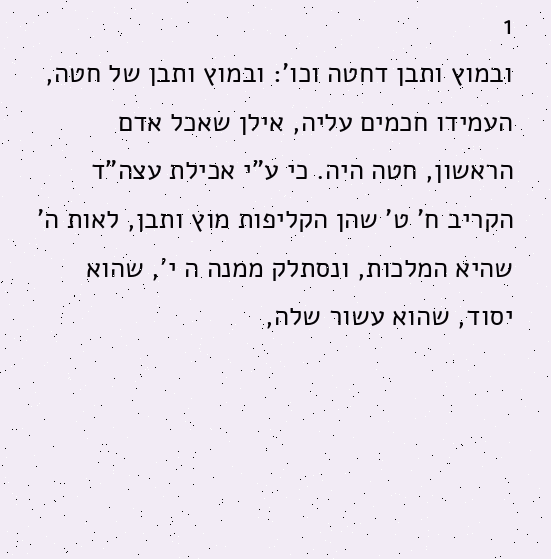1
ובמוץ ותבן דחטה וכו': ובמוץ ותבן של חטה, העמידו חכמים עליה, אילן שאכל אדם הראשון, חטה היה. כי ע"י אכילת עצה"ד הקריב ח' ט' שהן הקליפות מוץ ותבן, לאות ה' שהיא המלכות, ונסתלק ממנה ה י', שהוא יסוד, שהוא עשור שלה,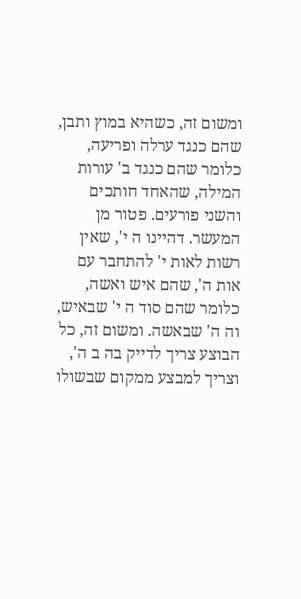ומשום זה, כשהיא במוץ ותבן, שהם כנגד ערלה ופריעה, כלומר שהם כנגד ב' עורות המילה, שהאחד חותכים והשני פורעים. פטור מן המעשר. דהיינו ה י', שאין רשות לאות י' להתחבר עם אות ה', שהם איש ואשה, כלומר שהם סוד ה י' שבאיש, וה ה' שבאשה. ומשום זה, כל הבוצע צריך לדייק בה ב ה', וצריך למבצע ממקום שבשולו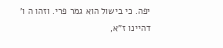יפה. כי בישול הוא גמר פרי. וזהו ה ו' דהיינו ז"א,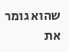שהוא גומר את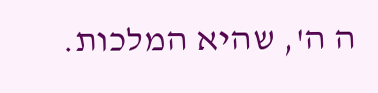ה ה', שהיא המלכות.